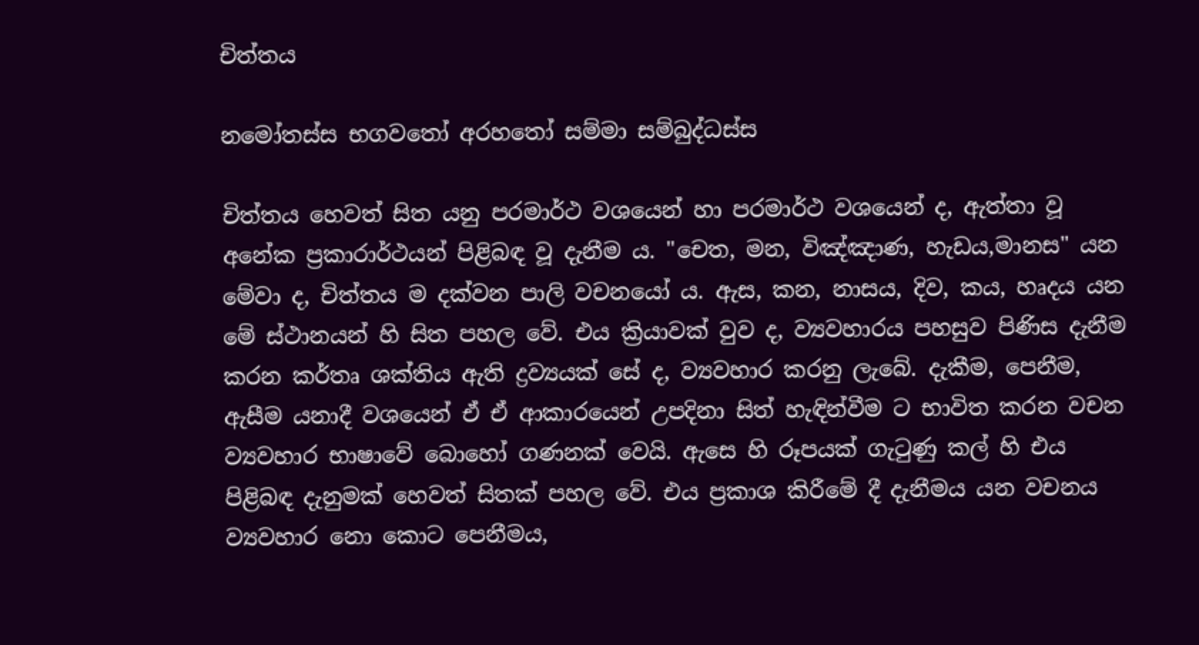චිත්තය

නමෝතස්ස භගවතෝ අරහතෝ සම්මා සම්බුද්ධස්ස

චිත්තය හෙවත් සිත යනු පරමාර්ථ වශයෙන් හා පරමාර්ථ වශයෙන් ද, ඇත්තා වූ අනේක ප්‍රකාරාර්ථයන් පිළිබඳ වූ දැනීම ය. "චෙත, මන, විඤ්ඤාණ, හැඩය,මානස" යන මේවා ද, චිත්තය ම දක්වන පාලි වචනයෝ ය. ඇස, කන, නාසය, දිව, කය, හෘදය යන මේ ස්ථානයන් හි සිත පහල වේ. එය ක්‍රියාවක් වුව ද, ව්‍යවහාරය පහසුව පිණිස දැනීම කරන කර්තෘ ශක්තිය ඇති ද්‍රව්‍යයක් සේ ද, ව්‍යවහාර කරනු ලැබේ. දැකීම, පෙනීම, ඇසීම යනාදී වශයෙන් ඒ ඒ ආකාරයෙන් උපදිනා සිත් හැඳින්වීම ට භාවිත කරන වචන ව්‍යවහාර භාෂාවේ බොහෝ ගණනක් වෙයි. ඇසෙ හි රූපයක් ගැටුණු කල් හි එය පිළිබඳ දැනුමක් හෙවත් සිතක් පහල වේ. එය ප්‍රකාශ කිරීමේ දී දැනීමය යන වචනය ව්‍යවහාර නො කොට පෙනීමය,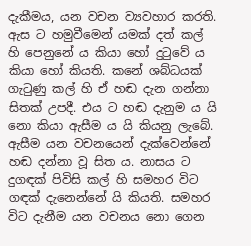දැකීමය, යන වචන ව්‍යවහාර කරති. ඇස ට හමුවීමෙන් යමක් දත් කල් හි පෙනුනේ ය කියා හෝ දුටුවේ ය කියා හෝ කියති. කනේ ශබ්ධයක් ගැටුණු කල් හි ඒ හඬ දැන ගන්නා සිතක් උපදී. එය ට හඬ දැනුම ය යි නො කියා ඇසීම ය යි කියනු ලැබේ. ඇසීම යන වචනයෙන් දැක්වෙන්නේ හඬ දන්නා වූ සිත ය. නාසය ට දුගඳක් පිවිසි කල් හි සමහර විට ගඳක් දැනෙන්නේ යි කියති. සමහර විට දැනීම යන වචනය නො ගෙන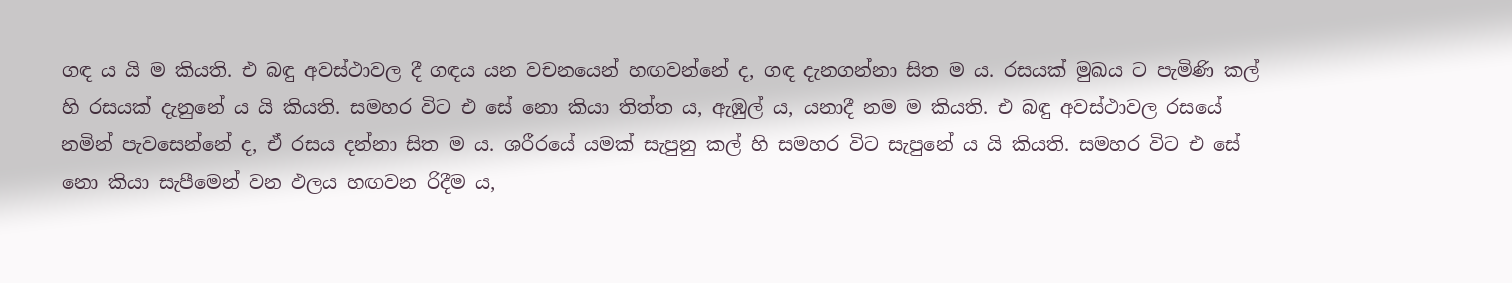ගඳ ය යි ම කියති. එ බඳු අවස්ථාවල දී ගඳය යන වචනයෙන් හඟවන්නේ ද, ගඳ දැනගන්නා සිත ම ය. රසයක් මුඛය ට පැමිණි කල් හි රසයක් දැනුනේ ය යි කියති. සමහර විට එ සේ නො කියා තිත්ත ය, ඇඹුල් ය, යනාදී නම ම කියති. එ බඳු අවස්ථාවල රසයේ නමින් පැවසෙන්නේ ද, ඒ රසය දන්නා සිත ම ය. ශරීරයේ යමක් සැපුනු කල් හි සමහර විට සැපුනේ ය යි කියති. සමහර විට එ සේ නො කියා සැපීමෙන් වන ඵලය හඟවන රිදීම ය,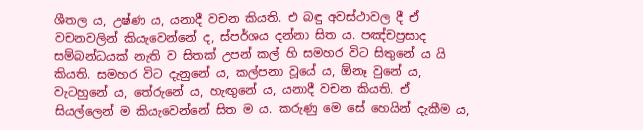ශීතල ය, උෂ්ණ ය, යනාදී වචන කියති. එ බඳු අවස්ථාවල දී ඒ වචනවලින් කියැවෙන්නේ ද, ස්පර්ශය දන්නා සිත ය. පඤ්චප්‍රසාද සම්බන්ධයක් නැති ව සිතක් උපන් කල් හි සමහර විට සිතුනේ ය යි කියති. සමහර විට දැනුනේ ය, කල්පනා වූයේ ය, ඕනෑ වුනේ ය, වැටහුනේ ය, තේරුනේ ය, හැඟුනේ ය, යනාදී වචන කියති. ඒ සියල්ලෙන් ම කියැවෙන්නේ සිත ම ය. කරුණු මෙ සේ හෙයින් දැකීම ය,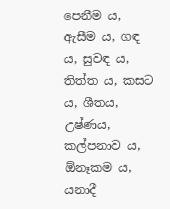පෙනීම ය, ඇසීම ය, ගඳ ය, සුවඳ ය, තිත්ත ය, කසට ය, ශීතය, උෂ්ණය, කල්පනාව ය, ඕනෑකම ය, යනාදී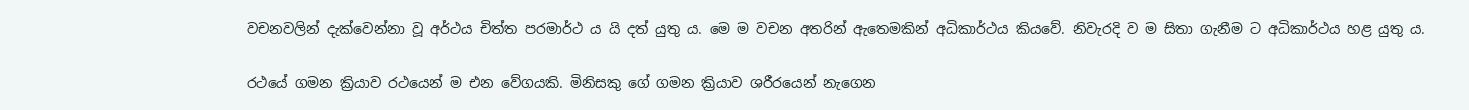වචනවලින් දැක්වෙන්නා වූ අර්ථය චිත්ත පරමාර්ථ ය යි දත් යුතු ය. මෙ ම වචන අතරින් ඇතෙමකින් අධිකාර්ථය කියවේ. නිවැරදි ව ම සිතා ගැනීම ට අධිකාර්ථය හළ යුතු ය.

රථයේ ගමන ක්‍රියාව රථයෙන් ම එන වේගයකි. මිනිසකු ගේ ගමන ක්‍රියාව ශරීරයෙන් නැගෙන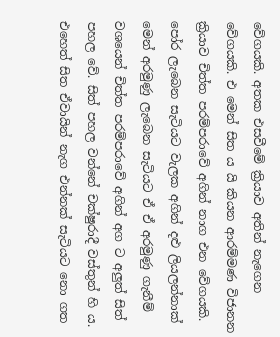වේගයකි. අතක එසවීමේ ක්‍රියාව අතින් නැගෙන වේගයකි. එ මෙන් සිත ය යි කියන ආරම්මණ විජානන ක්‍රියාව චිත්ත පරම්පරාවේ අගින් නාග එන වේගයකි. පෝර ලැබෙන සැටියට වැලක අගින් දළු ලියලන්නාක් මෙන් අරමුණු ලැබෙන සැටියට ඒ ඒ අරමුණු ගැනීම් වශයෙන් චිත්ත පරම්පරාවේ අගින් අග ට අලුත් සිත් පහල වේ. සිත් පහල වන්නේ චක්ෂුරාදී වස්තුන් හි ය. එහෙත් සිත ඒවායින් නැග එන්නක් සැටියට නො ගත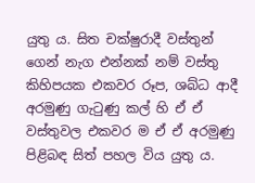යුතු ය. සිත චක්ෂුරාදී වස්තුන් ගෙන් නැග එන්නක් නම් වස්තු කිහිපයක එකවර රූප, ශබ්ධ ආදී අරමුණු ගැටුණු කල් හි ඒ ඒ වස්තුවල එකවර ම ඒ ඒ අරමුණු පිළිබඳ සිත් පහල විය යුතු ය.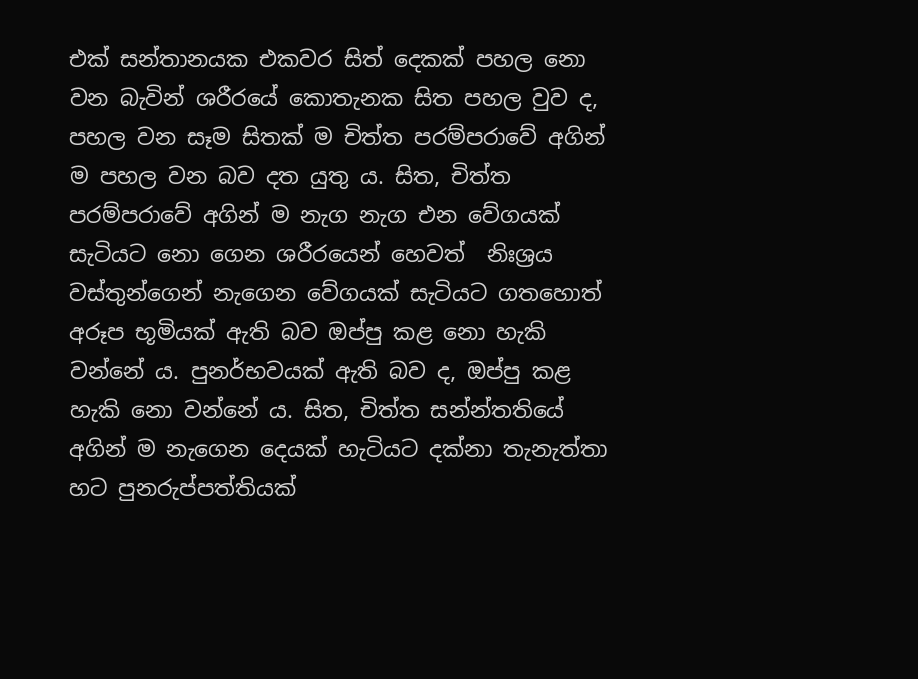එක් සන්තානයක එකවර සිත් දෙකක් පහල නො වන බැවින් ශරීරයේ කොතැනක සිත පහල වුව ද, පහල වන සෑම සිතක් ම චිත්ත පරම්පරාවේ අගින් ම පහල වන බව දත යුතු ය. සිත, චිත්ත පරම්පරාවේ අගින් ම නැග නැග එන වේගයක් සැටියට නො ගෙන ශරීරයෙන් හෙවත්  නිඃශ්‍රය වස්තුන්ගෙන් නැගෙන වේගයක් සැටියට ගතහොත් අරූප භූමියක් ඇති බව ඔප්පු කළ නො හැකි වන්නේ ය. පුනර්භවයක් ඇති බව ද, ඔප්පු කළ හැකි නො වන්නේ ය. සිත, චිත්ත සන්න්තතියේ අගින් ම නැගෙන දෙයක් හැටියට දක්නා තැනැත්තා හට පුනරුප්පත්තියක්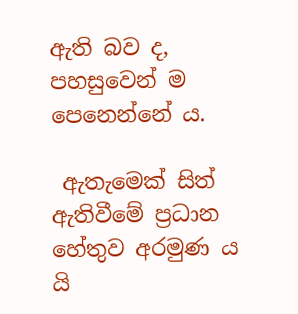ඇති බව ද, පහසුවෙන් ම පෙනෙන්නේ ය.

 ඇතැමෙක් සිත් ඇතිවීමේ ප්‍රධාන හේතුව අරමුණ ය යි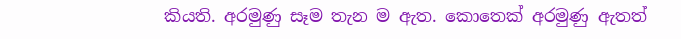කියති. අරමුණු සෑම තැන ම ඇත. කොතෙක් අරමුණු ඇතත්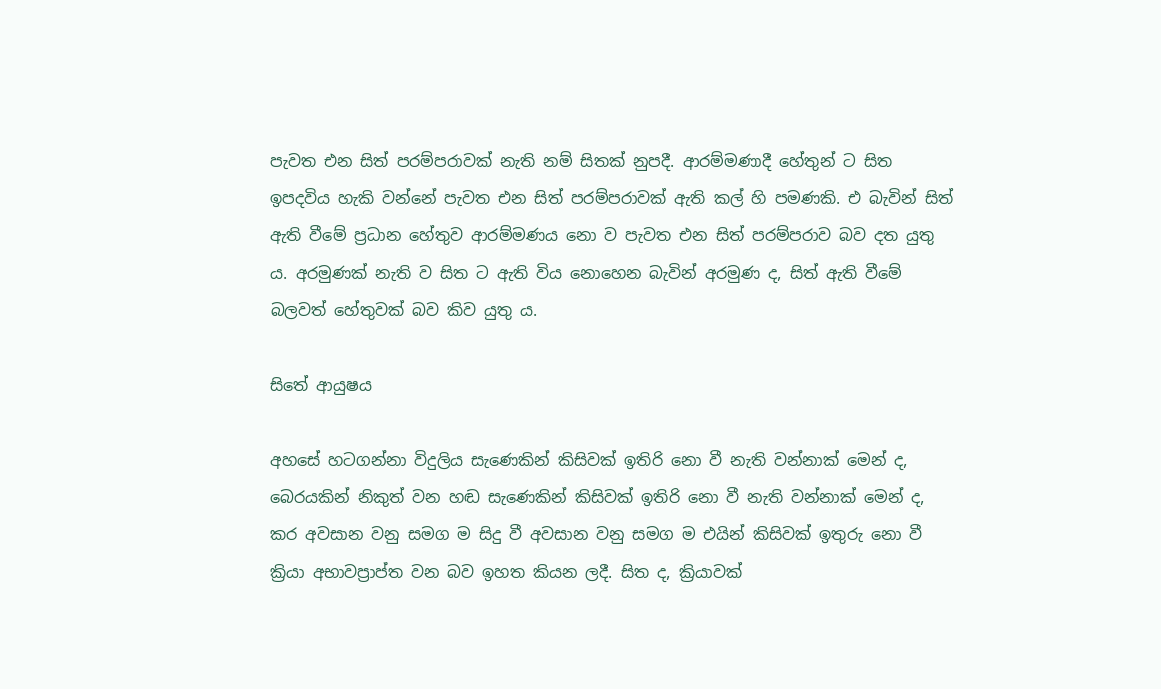පැවත එන සිත් පරම්පරාවක් නැති නම් සිතක් නුපදී. ආරම්මණාදී හේතුන් ට සිත ඉපදවිය හැකි වන්නේ පැවත එන සිත් පරම්පරාවක් ඇති කල් හි පමණකි. එ බැවින් සිත් ඇති වීමේ ප්‍රධාන හේතුව ආරම්මණය නො ව පැවත එන සිත් පරම්පරාව බව දත යුතු ය. අරමුණක් නැති ව සිත ට ඇති විය නොහෙන බැවින් අරමුණ ද, සිත් ඇති වීමේ බලවත් හේතුවක් බව කිව යුතු ය.

සිතේ ආයුෂය

අහසේ හටගන්නා විදුලිය සැණෙකින් කිසිවක් ඉතිරි නො වී නැති වන්නාක් මෙන් ද, බෙරයකින් නිකුත් වන හඬ සැණෙකින් කිසිවක් ඉතිරි නො වී නැති වන්නාක් මෙන් ද, කර අවසාන වනු සමග ම සිදු වී අවසාන වනු සමග ම එයින් කිසිවක් ඉතුරු නො වී ක්‍රියා අභාවප්‍රාප්ත වන බව ඉහත කියන ලදී. සිත ද, ක්‍රියාවක්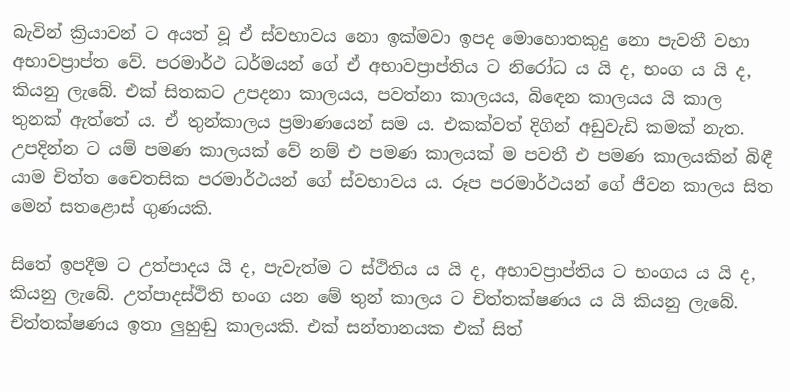බැවින් ක්‍රියාවන් ට අයත් වූ ඒ ස්වභාවය නො ඉක්මවා ඉපද මොහොතකුදු නො පැවතී වහා අභාවප්‍රාප්ත වේ. පරමාර්ථ ධර්මයන් ගේ ඒ අභාවප්‍රාප්තිය ට නිරෝධ ය යි ද, භංග ය යි ද, කියනු ලැබේ. එක් සිතකට උපදනා කාලයය, පවත්නා කාලයය, බිඳෙන කාලයය යි කාල තුනක් ඇත්තේ ය. ඒ තුන්කාලය ප්‍රමාණයෙන් සම ය. එකක්වත් දිගින් අඩුවැඩි කමක් නැත. උපදින්න ට යම් පමණ කාලයක් වේ නම් එ පමණ කාලයක් ම පවතී එ පමණ කාලයකින් බිඳී යාම චිත්ත චෛතසික පරමාර්ථයන් ගේ ස්වභාවය ය. රූප පරමාර්ථයන් ගේ ජීවන කාලය සිත මෙන් සතළොස් ගුණයකි.

සිතේ ඉපදීම ට උත්පාදය යි ද, පැවැත්ම ට ස්ථිතිය ය යි ද, අභාවප්‍රාප්තිය ට භංගය ය යි ද, කියනු ලැබේ. උත්පාදස්ථිති භංග යන මේ තුන් කාලය ට චිත්තක්ෂණය ය යි කියනු ලැබේ. චිත්තක්ෂණය ඉතා ලුහුඬු කාලයකි. එක් සන්තානයක එක් සිත්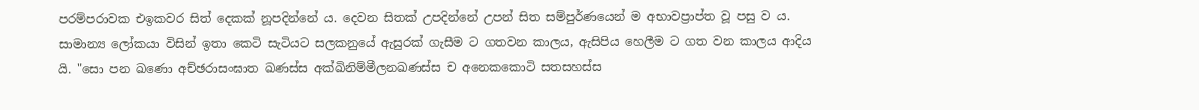පරම්පරාවක එඉකවර සිත් දෙකක් නූපදින්නේ ය. දෙවන සිතක් උපදින්නේ උපන් සිත සම්පුර්ණයෙන් ම අභාවප්‍රාප්ත වූ පසු ව ය. සාමාන්‍ය ලෝකයා විසින් ඉතා කෙටි සැටියට සලකනුයේ ඇසුරක් ගැසීම ට ගතවන කාලය, ඇසිපිය හෙලීම ට ගත වන කාලය ආදිය යි. "සො පන ඛණො අච්ඡරාසංඝාත ඛණස්ස අක්ඛිනිම්මීලනඛණස්ස ච අනෙකකොටි සතසහස්ස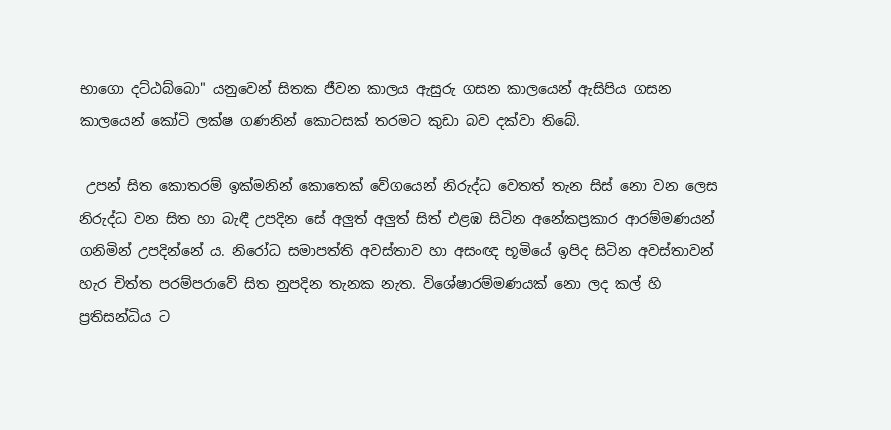භාගො දට්ඨබ්බො" යනුවෙන් සිතක ජීවන කාලය ඇසුරු ගසන කාලයෙන් ඇසිපිය ගසන කාලයෙන් කෝටි ලක්ෂ ගණනින් කොටසක් තරමට කුඩා බව දක්වා තිබේ.

 උපන් සිත කොතරම් ඉක්මනින් කොතෙක් වේගයෙන් නිරුද්ධ වෙතත් තැන සිස් නො වන ලෙස නිරුද්ධ වන සිත හා බැඳී උපදින සේ අලුත් අලුත් සිත් එළඹ සිටින අනේකප්‍රකාර ආරම්මණයන් ගනිමින් උපදින්නේ ය. නිරෝධ සමාපත්ති අවස්තාව හා අසංඥ භූමියේ ඉපිද සිටින අවස්තාවන් හැර චිත්ත පරම්පරාවේ සිත නුපදින තැනක නැත. විශේෂාරම්මණයක් නො ලද කල් හි ප්‍රතිසන්ධිය ට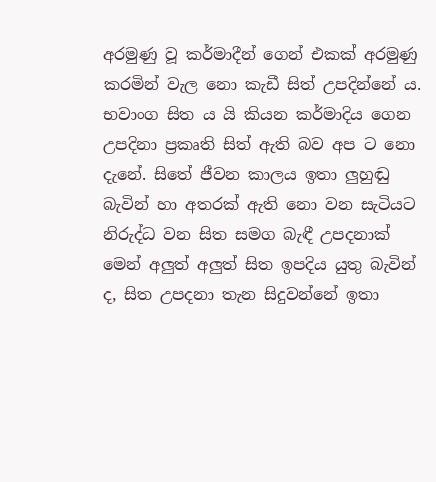අරමුණු වූ කර්මාදීන් ගෙන් එකක් අරමුණු කරමින් වැල නො කැඩී සිත් උපදින්නේ ය. භවාංග සිත ය යි කියන කර්මාදිය ගෙන උපදිනා ප්‍රකෘති සිත් ඇති බව අප ට නො දැනේ. සිතේ ජීවන කාලය ඉතා ලුහුඬු බැවින් හා අතරක් ඇති නො වන සැටියට නිරුද්ධ වන සිත සමග බැඳී උපදනාක් මෙන් අලුත් අලුත් සිත ඉපදිය යුතු බැවින් ද, සිත උපදනා තැන සිදුවන්නේ ඉතා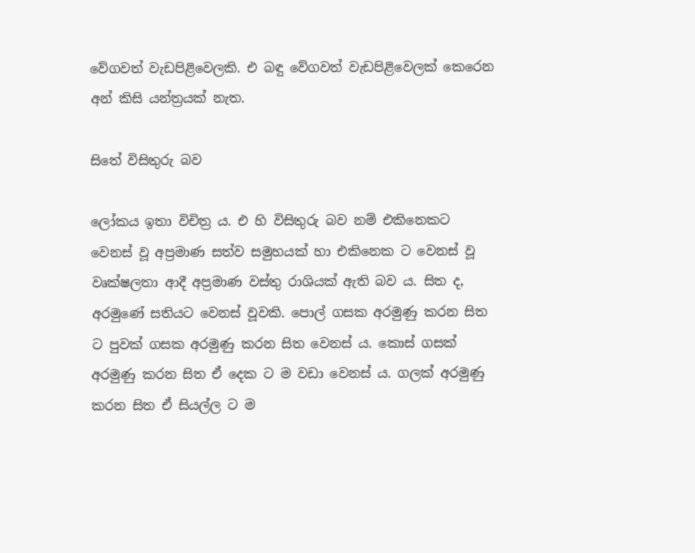වේගවත් වැඩපිළිවෙලකි. එ බඳු වේගවත් වැඩපිළිවෙලක් කෙරෙන අන් කිසි යන්ත්‍රයක් නැත.

සිතේ විසිතුරු බව

ලෝකය ඉතා විචිත්‍ර ය. එ හි විසිතුරු බව නම් එකිනෙකට වෙනස් වූ අප්‍රමාණ සත්ව සමුහයක් හා එකිනෙක ට වෙනස් වූ වෘක්ෂලතා ආදී අප්‍රමාණ වස්තු රාශියක් ඇති බව ය. සිත ද, අරමුණේ සතියට වෙනස් වූවකි. පොල් ගසක අරමුණු කරන සිත ට පුවක් ගසක අරමුණු කරන සිත වෙනස් ය. කොස් ගසක් අරමුණු කරන සිත ඒ දෙක ට ම වඩා වෙනස් ය. ගලක් අරමුණු කරන සිත ඒ සියල්ල ට ම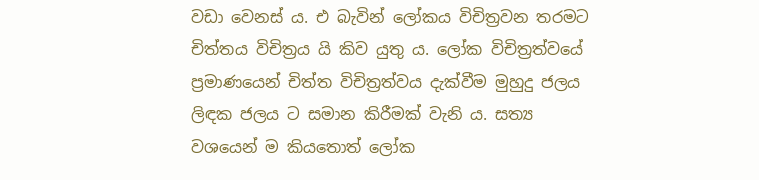වඩා වෙනස් ය. එ බැවින් ලෝකය විචිත්‍රවන තරමට චිත්තය විචිත්‍රය යි කිව යුතු ය. ලෝක විචිත්‍රත්වයේ ප්‍රමාණයෙන් චිත්ත විචිත්‍රත්වය දැක්වීම මුහුදු ජලය ලිඳක ජලය ට සමාන කිරීමක් වැනි ය. සත්‍ය වශයෙන් ම කියතොත් ලෝක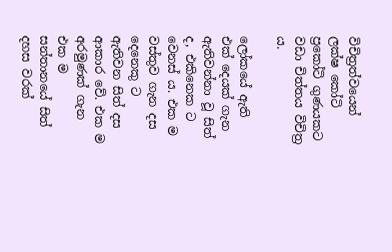විචිත්‍රත්වයෙන් ලක්ෂ කෝටි ප්‍රකෝටි ගුණයකට වඩා චිත්තය විචිත්‍ර ය.

ලෝකයේ ඇති එක් දෙයක් ගැන ඇතිවන්නා වූ සිත් ද, එකිනෙක ට වෙනස් ය. එක ම වස්තුව ගැන දස දෙනෙකු ට ඇතිවන සිත් දස ආකාර වේ. එක ම අරමුණක් ගැන එක ම සන්තානයේ සිත් දහස වරක්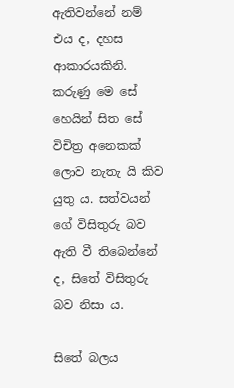ඇතිවන්නේ නම් එය ද, දහස ආකාරයකිනි. කරුණු මෙ සේ හෙයින් සිත සේ විචිත්‍ර අනෙකක් ලොව නැතැ යි කිව යුතු ය. සත්වයන් ගේ විසිතුරු බව ඇති වී තිබෙන්නේ ද, සිතේ විසිතුරු බව නිසා ය.

සිතේ බලය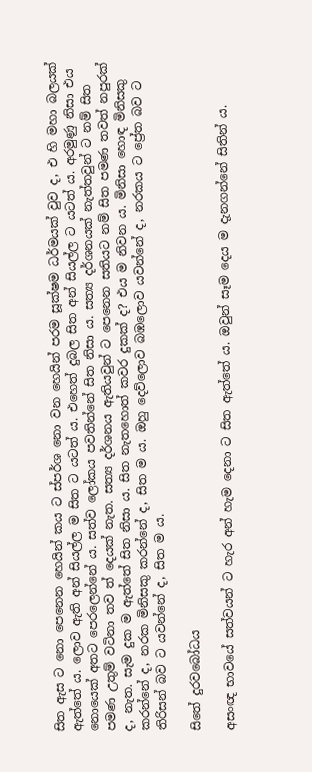සිත ඇස ට නො පෙනෙන හෙයින් කය ට ස්පර්ශ නො වන හෙයින් පරම සූක්ෂම ධර්මයක් වුව ද, එ හි මහා බලයක් ඇත්තේ ය. ලොව ඇති අන් සියල්ල ම සිත ට යටත් ය. එහෙත් දුබල සිත අන් සියල්ල ට යටත් ය. අරමුණු නිසා එය නොයෙක් අතට පෙරලෙන්නේ ය. සත්ව ලෝකය පවතින්නේ සිත නිසා ය. සත්‍ය දර්ශනයක් නැත්තවුන් ට නම් සිත පමණ උතුම් වටිනා තව ත් දෙයක් නැත. සත්‍ය දර්ශනය ඇතියවුන් ට පෙනෙන සතියට නම් සිත පමණ තවත් නපුරක් ද, නැත. සැම දුක ම ඇත්තේ සිත නිසා ය. සිත නැතහොත් කවර දුකක් ද? එය ම නිවන ය. මිනිසා හොඳ මිනිසකු කරන්නේ ද, නරක මිනිසකු කරන්නේ ද, සිත ම ය. ඔහු දෙව්ලොව බඹලොව යවන්නේ ද, නරකය ට ප්‍රේත බව ට තිරිසන් බව ට යවන්නේ ද, සිත ම ය.

සිතේ දුරවබෝධය

අසංඥ භාවයේ සත්වයන් ට හැර අන් හැම දෙනා ට සිත ඇත්තේ ය. ඔවුන් සෑම දෙය ම දැනගන්නේ සිතින් ය.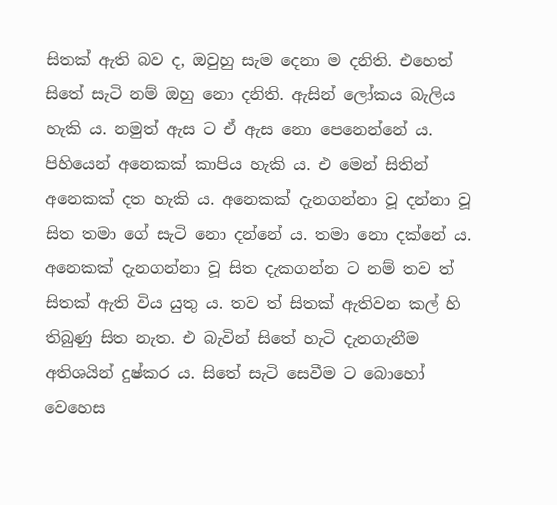සිතක් ඇති බව ද, ඔවුහු සැම දෙනා ම දනිති. එහෙත් සිතේ සැටි නම් ඔහු නො දනිති. ඇසින් ලෝකය බැලිය හැකි ය. නමුත් ඇස ට ඒ ඇස නො පෙනෙන්නේ ය. පිහියෙන් අනෙකක් කාපිය හැකි ය. එ මෙන් සිතින් අනෙකක් දත හැකි ය. අනෙකක් දැනගන්නා වූ දන්නා වූ සිත තමා ගේ සැටි නො දන්නේ ය. තමා නො දක්නේ ය. අනෙකක් දැනගන්නා වූ සිත දැකගන්න ට නම් තව ත් සිතක් ඇති විය යුතු ය. තව ත් සිතක් ඇතිවන කල් හි තිබුණු සිත නැත. එ බැවින් සිතේ හැටි දැනගැනීම අතිශයින් දුෂ්කර ය. සිතේ සැටි සෙවීම ට බොහෝ වෙහෙස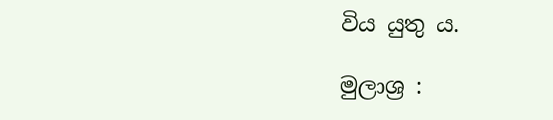විය යුතු ය.

මුලාශ්‍ර :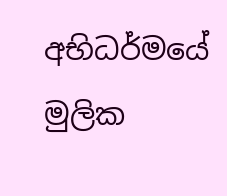අභිධර්මයේ මුලික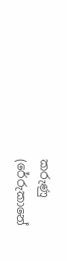කරුණු (රේරුකානේ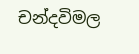චන්දවිමල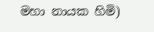මහා නායක හිමි)